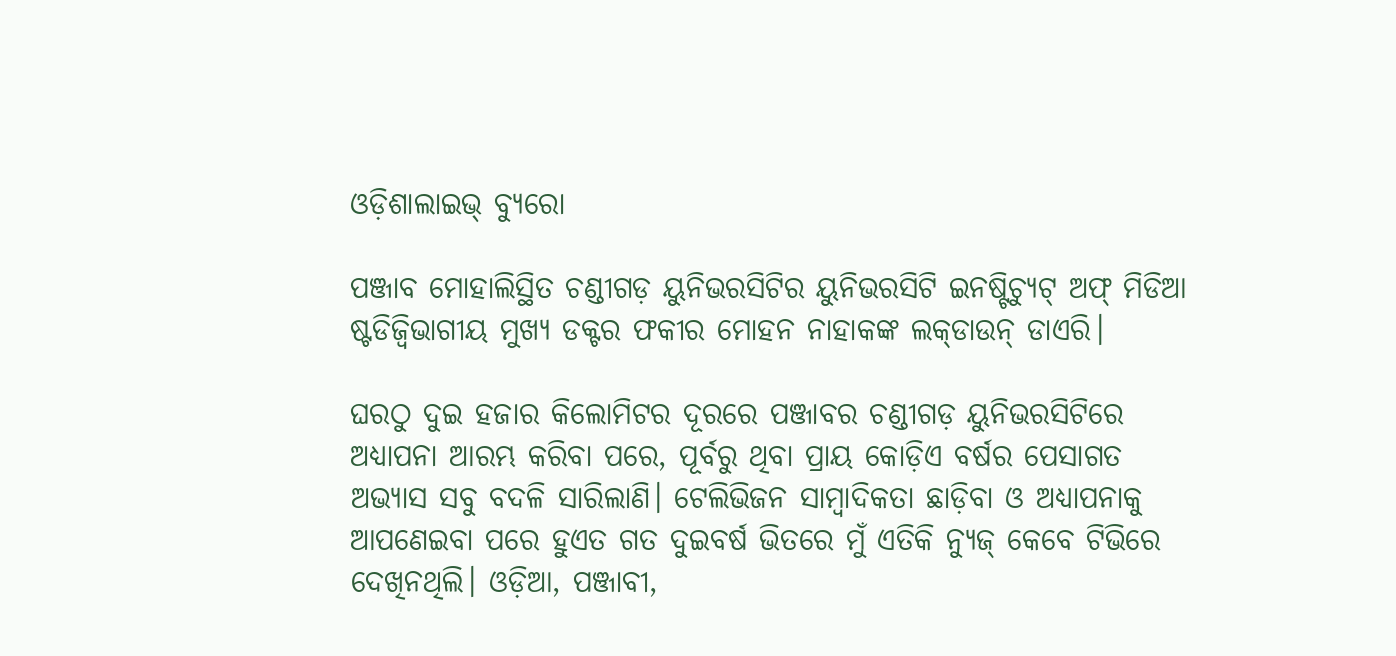ଓଡ଼ିଶାଲାଇଭ୍‌ ବ୍ୟୁରୋ

ପଞ୍ଜାବ ମୋହାଲିସ୍ଥିତ ଚଣ୍ଡୀଗଡ଼ ୟୁନିଭରସିଟିର ୟୁନିଭରସିଟି ଇନଷ୍ଟିଚ୍ୟୁଟ୍ ଅଫ୍ ମିଡିଆ ଷ୍ଟଡିଜ୍ବିଭାଗୀୟ ମୁଖ୍ୟ ଡକ୍ଟର ଫକୀର ମୋହନ ନାହାକଙ୍କ ଲକ୍‌ଡାଉନ୍‌ ଡାଏରି।

ଘରଠୁ ଦୁଇ ହଜାର କିଲୋମିଟର ଦୂରରେ ପଞ୍ଜାବର ଚଣ୍ଡୀଗଡ଼ ୟୁନିଭରସିଟିରେ ଅଧ୍ୟାପନା ଆରମ୍ଭ କରିବା ପରେ, ପୂର୍ବରୁ ଥିବା ପ୍ରାୟ କୋଡ଼ିଏ ବର୍ଷର ପେସାଗତ ଅଭ୍ୟାସ ସବୁ ବଦଳି ସାରିଲାଣି। ଟେଲିଭିଜନ ସାମ୍ବାଦିକତା ଛାଡ଼ିବା ଓ ଅଧ୍ୟାପନାକୁ ଆପଣେଇବା ପରେ ହୁଏତ ଗତ ଦୁଇବର୍ଷ ଭିତରେ ମୁଁ ଏତିକି ନ୍ୟୁଜ୍ କେବେ ଟିଭିରେ ଦେଖିନଥିଲି। ଓଡ଼ିଆ, ପଞ୍ଜାବୀ,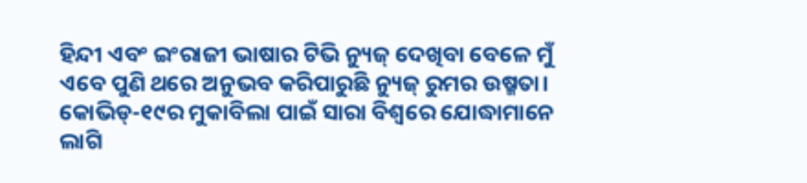ହିନ୍ଦୀ ଏବଂ ଇଂରାଜୀ ଭାଷାର ଟିଭି ନ୍ୟୁଜ୍ ଦେଖିବା ବେଳେ ମୁଁ ଏବେ ପୁଣି ଥରେ ଅନୁଭବ କରିପାରୁଛି ନ୍ୟୁଜ୍ ରୁମର ଉଷ୍ମତା। କୋଭିଡ୍-୧୯ର ମୁକାବିଲା ପାଇଁ ସାରା ବିଶ୍ୱରେ ଯୋଦ୍ଧାମାନେ ଲାଗି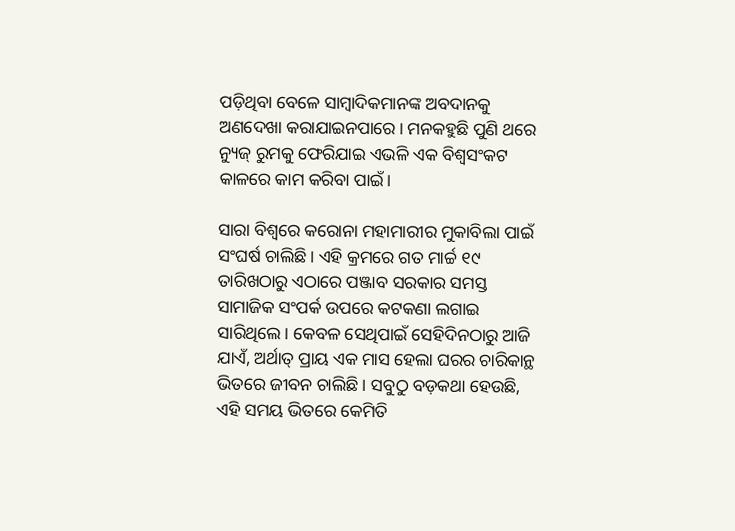ପଡ଼ିଥିବା ବେଳେ ସାମ୍ବାଦିକମାନଙ୍କ ଅବଦାନକୁ ଅଣଦେଖା କରାଯାଇନପାରେ। ମନକହୁଛି ପୁଣି ଥରେ ନ୍ୟୁଜ୍ ରୁମକୁ ଫେରିଯାଇ ଏଭଳି ଏକ ବିଶ୍ୱସଂକଟ କାଳରେ କାମ କରିବା ପାଇଁ।

ସାରା ବିଶ୍ୱରେ କରୋନା ମହାମାରୀର ମୁକାବିଲା ପାଇଁ ସଂଘର୍ଷ ଚାଲିଛି। ଏହି କ୍ରମରେ ଗତ ମାର୍ଚ୍ଚ ୧୯ ତାରିଖଠାରୁ ଏଠାରେ ପଞ୍ଜାବ ସରକାର ସମସ୍ତ ସାମାଜିକ ସଂପର୍କ ଉପରେ କଟକଣା ଲଗାଇ ସାରିଥିଲେ। କେବଳ ସେଥିପାଇଁ ସେହିଦିନଠାରୁ ଆଜି ଯାଏଁ, ଅର୍ଥାତ୍ ପ୍ରାୟ ଏକ ମାସ ହେଲା ଘରର ଚାରିକାନ୍ଥ ଭିତରେ ଜୀବନ ଚାଲିଛି। ସବୁଠୁ ବଡ଼କଥା ହେଉଛି, ଏହି ସମୟ ଭିତରେ କେମିତି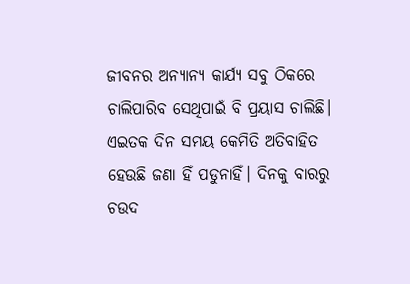ଜୀବନର ଅନ୍ୟାନ୍ୟ କାର୍ଯ୍ୟ ସବୁ ଠିକରେ ଚାଲିପାରିବ ସେଥିପାଇଁ ବି ପ୍ରୟାସ ଚାଲିଛି। ଏଇତକ ଦିନ ସମୟ କେମିତି ଅତିବାହିତ ହେଉଛି ଜଣା ହିଁ ପଡୁନାହିଁ। ଦିନକୁ ବାରରୁ ଚଉଦ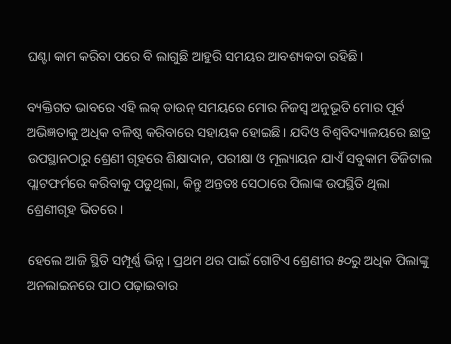ଘଣ୍ଟା କାମ କରିବା ପରେ ବି ଲାଗୁଛି ଆହୁରି ସମୟର ଆବଶ୍ୟକତା ରହିଛି।

ବ୍ୟକ୍ତିଗତ ଭାବରେ ଏହି ଲକ୍ ଡାଉନ୍ ସମୟରେ ମୋର ନିଜସ୍ୱ ଅନୁଭୂତି ମୋର ପୂର୍ବ ଅଭିଜ୍ଞତାକୁ ଅଧିକ ବଳିଷ୍ଠ କରିବାରେ ସହାୟକ ହୋଇଛି। ଯଦିଓ ବିଶ୍ୱବିଦ୍ୟାଳୟରେ ଛାତ୍ର ଉପସ୍ଥାନଠାରୁ ଶ୍ରେଣୀ ଗୃହରେ ଶିକ୍ଷାଦାନ, ପରୀକ୍ଷା ଓ ମୂଲ୍ୟାୟନ ଯାଏଁ ସବୁକାମ ଡିଜିଟାଲ ପ୍ଲାଟଫର୍ମରେ କରିବାକୁ ପଡୁଥିଲା, କିନ୍ତୁ ଅନ୍ତତଃ ସେଠାରେ ପିଲାଙ୍କ ଉପସ୍ଥିତି ଥିଲା ଶ୍ରେଣୀଗୃହ ଭିତରେ।

ହେଲେ ଆଜି ସ୍ଥିତି ସମ୍ପୂର୍ଣ୍ଣ ଭିନ୍ନ। ପ୍ରଥମ ଥର ପାଇଁ ଗୋଟିଏ ଶ୍ରେଣୀର ୫୦ରୁ ଅଧିକ ପିଲାଙ୍କୁ ଅନଲାଇନରେ ପାଠ ପଢ଼ାଇବାର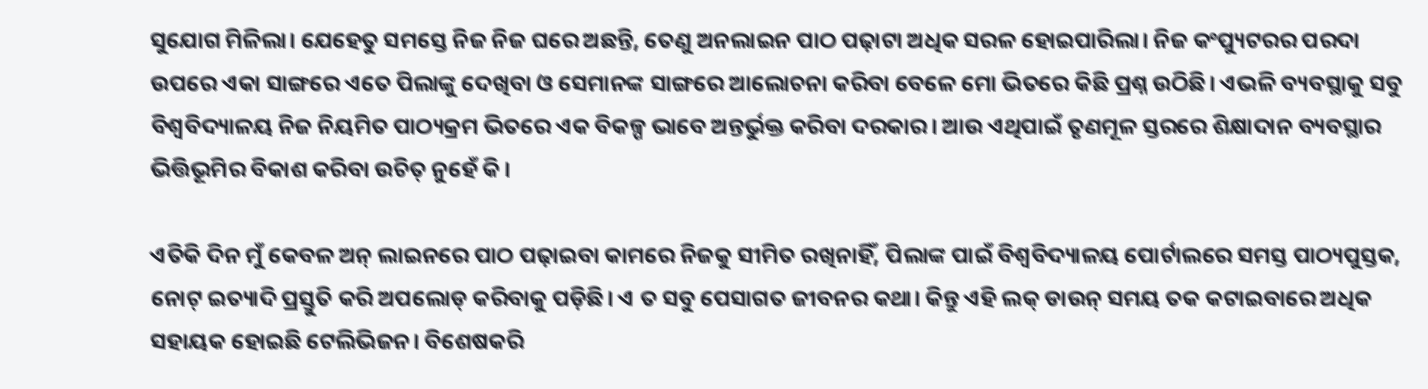ସୁଯୋଗ ମିଳିଲା। ଯେହେତୁ ସମସ୍ତେ ନିଜ ନିଜ ଘରେ ଅଛନ୍ତି, ତେଣୁ ଅନଲାଇନ ପାଠ ପଢ଼ାଟା ଅଧିକ ସରଳ ହୋଇପାରିଲା। ନିଜ କଂପ୍ୟୁଟରର ପରଦା ଉପରେ ଏକା ସାଙ୍ଗରେ ଏତେ ପିଲାଙ୍କୁ ଦେଖିବା ଓ ସେମାନଙ୍କ ସାଙ୍ଗରେ ଆଲୋଚନା କରିବା ବେଳେ ମୋ ଭିତରେ କିଛି ପ୍ରଶ୍ନ ଉଠିଛି। ଏଭଳି ବ୍ୟବସ୍ଥାକୁ ସବୁ ବିଶ୍ୱବିଦ୍ୟାଳୟ ନିଜ ନିୟମିତ ପାଠ୍ୟକ୍ରମ ଭିତରେ ଏକ ବିକଳ୍ପ ଭାବେ ଅନ୍ତର୍ଭୁକ୍ତ କରିବା ଦରକାର। ଆଉ ଏଥିପାଇଁ ତୃଣମୂଳ ସ୍ତରରେ ଶିକ୍ଷାଦାନ ବ୍ୟବସ୍ଥାର ଭିତ୍ତିଭୂମିର ବିକାଶ କରିବା ଉଚିତ୍ ନୁହେଁ କି।

ଏତିକି ଦିନ ମୁଁ କେବଳ ଅନ୍ ଲାଇନରେ ପାଠ ପଢ଼ାଇବା କାମରେ ନିଜକୁ ସୀମିତ ରଖିନାହିଁ, ପିଲାଙ୍କ ପାଇଁ ବିଶ୍ୱବିଦ୍ୟାଳୟ ପୋର୍ଟାଲରେ ସମସ୍ତ ପାଠ୍ୟପୁସ୍ତକ, ନୋଟ୍ ଇତ୍ୟାଦି ପ୍ରସ୍ତୁତି କରି ଅପଲୋଡ୍ କରିବାକୁ ପଡ଼ିଛି। ଏ ତ ସବୁ ପେସାଗତ ଜୀବନର କଥା। କିନ୍ତୁ ଏହି ଲକ୍ ଡାଉନ୍ ସମୟ ତକ କଟାଇବାରେ ଅଧିକ ସହାୟକ ହୋଇଛି ଟେଲିଭିଜନ। ବିଶେଷକରି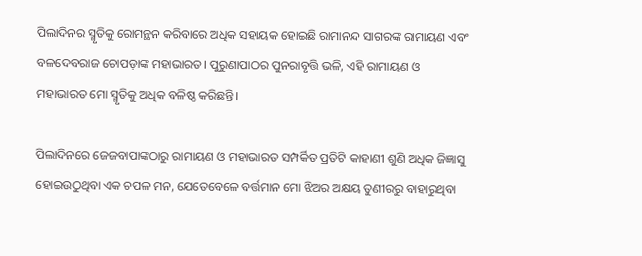ପିଲାଦିନର ସ୍ମୃତିକୁ ରୋମନ୍ଥନ କରିବାରେ ଅଧିକ ସହାୟକ ହୋଇଛି ରାମାନନ୍ଦ ସାଗରଙ୍କ ରାମାୟଣ ଏବଂ ବଳଦେବରାଜ ଚୋପଡ଼ାଙ୍କ ମହାଭାରତ। ପୁରୁଣାପାଠର ପୁନରାବୃତ୍ତି ଭଳି, ଏହି ରାମାୟଣ ଓ ମହାଭାରତ ମୋ ସ୍ମୃତିକୁ ଅଧିକ ବଳିଷ୍ଠ କରିଛନ୍ତି।

ପିଲାଦିନରେ ଜେଜବାପାଙ୍କଠାରୁ ରାମାୟଣ ଓ ମହାଭାରତ ସମ୍ପର୍କିତ ପ୍ରତିଟି କାହାଣୀ ଶୁଣି ଅଧିକ ଜିଜ୍ଞାସୁ ହୋଇଉଠୁଥିବା ଏକ ଚପଳ ମନ, ଯେତେବେଳେ ବର୍ତ୍ତମାନ ମୋ ଝିଅର ଅକ୍ଷୟ ତୁଣୀରରୁ ବାହାରୁଥିବା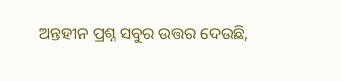ଅନ୍ତହୀନ ପ୍ରଶ୍ନ ସବୁର ଉତ୍ତର ଦେଉଛି,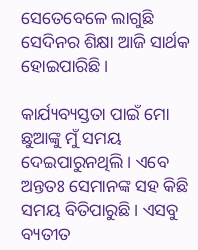ସେତେବେଳେ ଲାଗୁଛି ସେଦିନର ଶିକ୍ଷା ଆଜି ସାର୍ଥକ ହୋଇପାରିଛି।

କାର୍ଯ୍ୟବ୍ୟସ୍ତତା ପାଇଁ ମୋ ଛୁଆଙ୍କୁ ମୁଁ ସମୟ ଦେଇପାରୁନଥିଲି। ଏବେ ଅନ୍ତତଃ ସେମାନଙ୍କ ସହ କିଛି ସମୟ ବିତିପାରୁଛି। ଏସବୁ ବ୍ୟତୀତ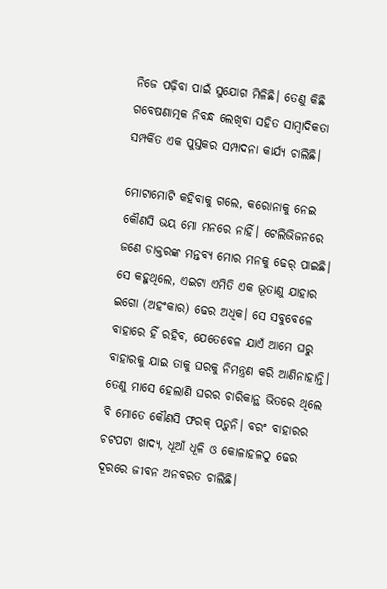ନିଜେ ପଢ଼ିବା ପାଇଁ ସୁଯୋଗ ମିଳିଛି। ତେଣୁ କିଛି ଗବେଷଣାତ୍ମକ ନିବନ୍ଧ ଲେଖିବା ସହିତ ସାମ୍ବାଦିକତା ସମ୍ପର୍କିତ ଏକ ପୁସ୍ତକର ସମ୍ପାଦନା କାର୍ଯ୍ୟ ଚାଲିଛି।

ମୋଟାମୋଟି କହିବାକୁ ଗଲେ, କରୋନାକୁ ନେଇ କୌଣସି ଭୟ ମୋ ମନରେ ନାହିଁ। ଟେଲିଭିଜନରେ ଜଣେ ଡାକ୍ତରଙ୍କ ମନ୍ତବ୍ୟ ମୋର ମନକୁ ଢେର୍ ପାଇଛି। ସେ କହୁଥିଲେ, ଏଇଟା ଏମିତି ଏକ ଭୂତାଣୁ ଯାହାର ଇଗୋ (ଅହଂକାର) ଢେର ଅଧିକ। ସେ ସବୁବେଳେ ବାହାରେ ହିଁ ରହିବ, ଯେତେବେଳ ଯାଏଁ ଆମେ ଘରୁ ବାହାରକୁ ଯାଇ ତାକୁ ଘରକୁ ନିମନ୍ତ୍ରଣ କରି ଆଣିନାହାନ୍ତି। ତେଣୁ ମାସେ ହେଲାଣି ଘରର ଚାରିକାନ୍ଥ ଭିତରେ ଥିଲେ ବି ମୋତେ କୌଣସି ଫରକ୍ ପଡ଼ୁନି। ବରଂ ବାହାରର ଚଟପଟା ଖାଦ୍ୟ, ଧୂଆଁ ଧୂଳି ଓ କୋଳାହଳଠୁ ଢେର ଦୂରରେ ଜୀବନ ଅନବରତ ଚାଲିଛି।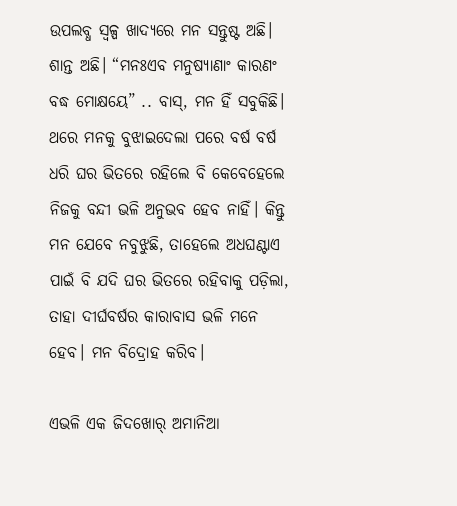ଉପଲବ୍ଧ ସ୍ୱଳ୍ପ ଖାଦ୍ୟରେ ମନ ସନ୍ତୁଷ୍ଟ ଅଛି। ଶାନ୍ତ ଅଛି। “ମନଃଏବ ମନୁଷ୍ୟାଣାଂ କାରଣଂ ବଦ୍ଧ ମୋକ୍ଷୟେ” .. ବାସ୍, ମନ ହିଁ ସବୁକିଛି। ଥରେ ମନକୁ ବୁଝାଇଦେଲା ପରେ ବର୍ଷ ବର୍ଷ ଧରି ଘର ଭିତରେ ରହିଲେ ବି କେବେହେଲେ ନିଜକୁ ବନ୍ଦୀ ଭଳି ଅନୁଭବ ହେବ ନାହିଁ। କିନ୍ତୁ ମନ ଯେବେ ନବୁଝୁଛି, ତାହେଲେ ଅଧଘଣ୍ଟାଏ ପାଇଁ ବି ଯଦି ଘର ଭିତରେ ରହିବାକୁ ପଡ଼ିଲା, ତାହା ଦୀର୍ଘବର୍ଷର କାରାବାସ ଭଳି ମନେ ହେବ। ମନ ବିଦ୍ରୋହ କରିବ।

ଏଭଳି ଏକ ଜିଦଖୋର୍ ଅମାନିଆ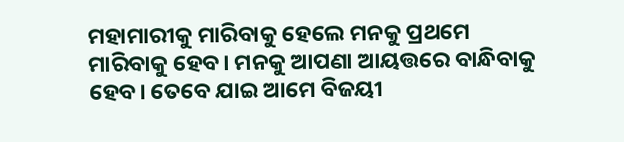ମହାମାରୀକୁ ମାରିବାକୁ ହେଲେ ମନକୁ ପ୍ରଥମେ ମାରିବାକୁ ହେବ। ମନକୁ ଆପଣା ଆୟତ୍ତରେ ବାନ୍ଧିବାକୁ ହେବ। ତେବେ ଯାଇ ଆମେ ବିଜୟୀ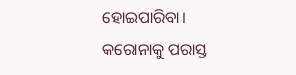ହୋଇପାରିବା। କରୋନାକୁ ପରାସ୍ତ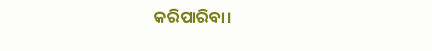କରିପାରିବା।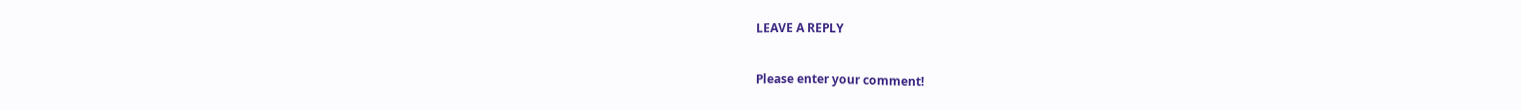LEAVE A REPLY

Please enter your comment!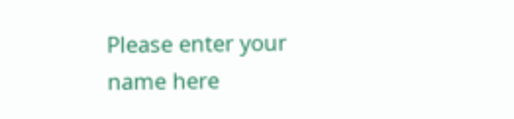Please enter your name here